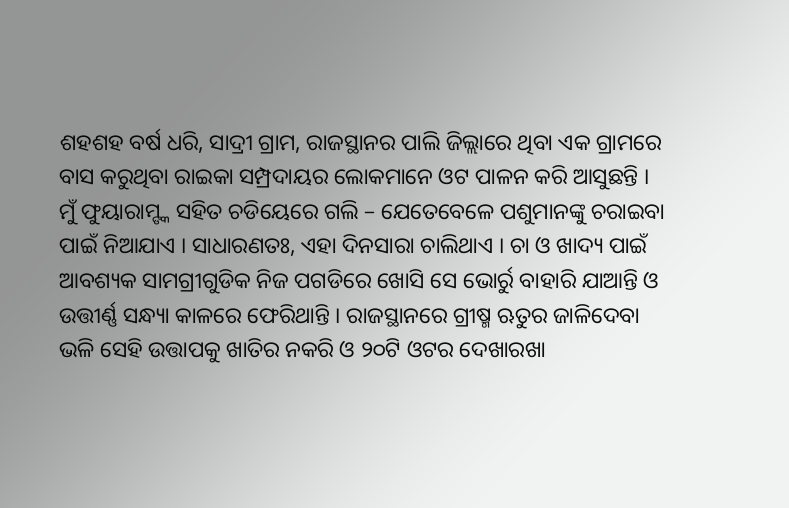ଶହଶହ ବର୍ଷ ଧରି, ସାଦ୍ରୀ ଗ୍ରାମ, ରାଜସ୍ଥାନର ପାଲି ଜିଲ୍ଲାରେ ଥିବା ଏକ ଗ୍ରାମରେ ବାସ କରୁଥିବା ରାଇକା ସମ୍ପ୍ରଦାୟର ଲୋକମାନେ ଓଟ ପାଳନ କରି ଆସୁଛନ୍ତି । ମୁଁ ଫୁୟାରାମ୍ଙ୍କ ସହିତ ଚଡିୟେରେ ଗଲି – ଯେତେବେଳେ ପଶୁମାନଙ୍କୁ ଚରାଇବା ପାଇଁ ନିଆଯାଏ । ସାଧାରଣତଃ, ଏହା ଦିନସାରା ଚାଲିଥାଏ । ଚା ଓ ଖାଦ୍ୟ ପାଇଁ ଆବଶ୍ୟକ ସାମଗ୍ରୀଗୁଡିକ ନିଜ ପଗଡିରେ ଖୋସି ସେ ଭୋର୍ରୁ ବାହାରି ଯାଆନ୍ତି ଓ ଉତ୍ତୀର୍ଣ୍ଣ ସନ୍ଧ୍ୟା କାଳରେ ଫେରିଥାନ୍ତି । ରାଜସ୍ଥାନରେ ଗ୍ରୀଷ୍ମ ଋତୁର ଜାଳିଦେବା ଭଳି ସେହି ଉତ୍ତାପକୁ ଖାତିର ନକରି ଓ ୨୦ଟି ଓଟର ଦେଖାରଖା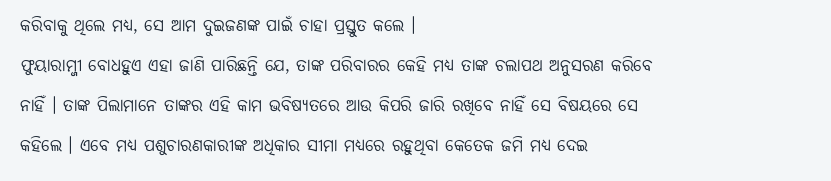କରିବାକୁ ଥିଲେ ମଧ୍ୟ, ସେ ଆମ ଦୁଇଜଣଙ୍କ ପାଇଁ ଚାହା ପ୍ରସ୍ତୁତ କଲେ ।
ଫୁୟାରାମ୍ଜୀ ବୋଧହୁଏ ଏହା ଜାଣି ପାରିଛନ୍ତି ଯେ, ତାଙ୍କ ପରିବାରର କେହି ମଧ୍ୟ ତାଙ୍କ ଚଲାପଥ ଅନୁସରଣ କରିବେ ନାହିଁ । ତାଙ୍କ ପିଲାମାନେ ତାଙ୍କର ଏହି କାମ ଭବିଷ୍ୟତରେ ଆଉ କିପରି ଜାରି ରଖିବେ ନାହିଁ ସେ ବିଷୟରେ ସେ କହିଲେ । ଏବେ ମଧ୍ୟ ପଶୁଚାରଣକାରୀଙ୍କ ଅଧିକାର ସୀମା ମଧ୍ୟରେ ରହୁଥିବା କେତେକ ଜମି ମଧ୍ୟ ଦେଇ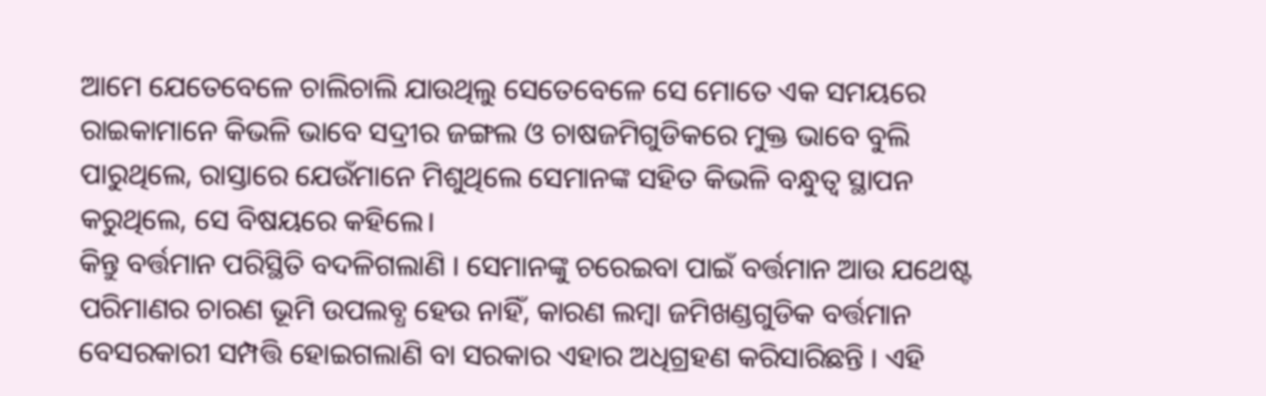ଆମେ ଯେତେବେଳେ ଚାଲିଚାଲି ଯାଉଥିଲୁ ସେତେବେଳେ ସେ ମୋତେ ଏକ ସମୟରେ ରାଇକାମାନେ କିଭଳି ଭାବେ ସଦ୍ରୀର ଜଙ୍ଗଲ ଓ ଚାଷଜମିଗୁଡିକରେ ମୁକ୍ତ ଭାବେ ବୁଲି ପାରୁଥିଲେ, ରାସ୍ତାରେ ଯେଉଁମାନେ ମିଶୁଥିଲେ ସେମାନଙ୍କ ସହିତ କିଭଳି ବନ୍ଧୁତ୍ୱ ସ୍ଥାପନ କରୁଥିଲେ, ସେ ବିଷୟରେ କହିଲେ।
କିନ୍ତୁ ବର୍ତ୍ତମାନ ପରିସ୍ଥିତି ବଦଳିଗଲାଣି । ସେମାନଙ୍କୁ ଚରେଇବା ପାଇଁ ବର୍ତ୍ତମାନ ଆଉ ଯଥେଷ୍ଟ ପରିମାଣର ଚାରଣ ଭୂମି ଉପଲବ୍ଧ ହେଉ ନାହିଁ, କାରଣ ଲମ୍ବା ଜମିଖଣ୍ଡଗୁଡିକ ବର୍ତ୍ତମାନ ବେସରକାରୀ ସମ୍ପତ୍ତି ହୋଇଗଲାଣି ବା ସରକାର ଏହାର ଅଧିଗ୍ରହଣ କରିସାରିଛନ୍ତି । ଏହି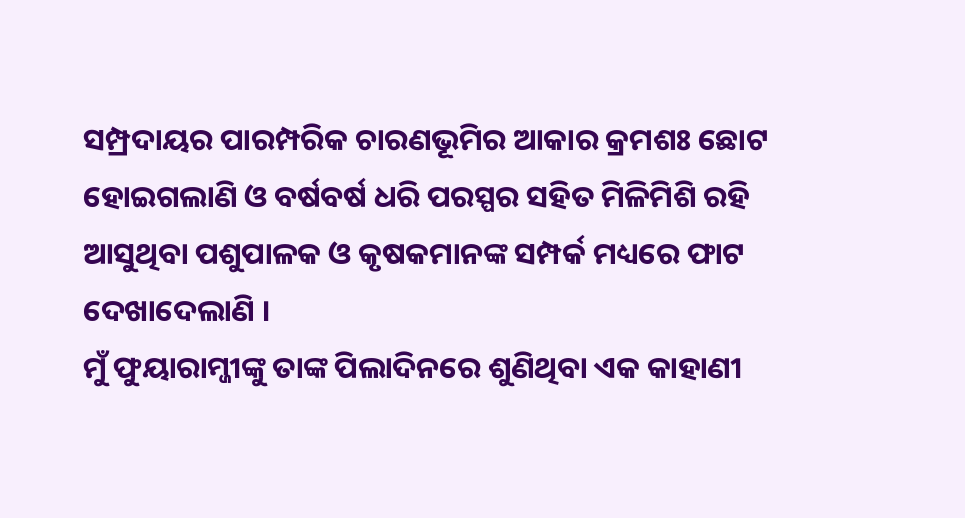ସମ୍ପ୍ରଦାୟର ପାରମ୍ପରିକ ଚାରଣଭୂମିର ଆକାର କ୍ରମଶଃ ଛୋଟ ହୋଇଗଲାଣି ଓ ବର୍ଷବର୍ଷ ଧରି ପରସ୍ପର ସହିତ ମିଳିମିଶି ରହି ଆସୁଥିବା ପଶୁପାଳକ ଓ କୃଷକମାନଙ୍କ ସମ୍ପର୍କ ମଧ୍ୟରେ ଫାଟ ଦେଖାଦେଲାଣି ।
ମୁଁ ଫୁୟାରାମ୍ଜୀଙ୍କୁ ତାଙ୍କ ପିଲାଦିନରେ ଶୁଣିଥିବା ଏକ କାହାଣୀ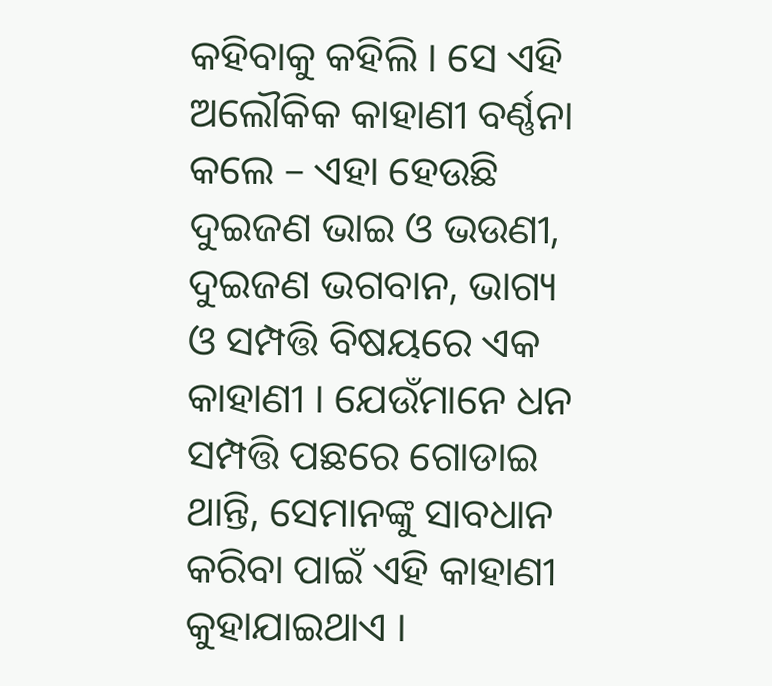କହିବାକୁ କହିଲି । ସେ ଏହି ଅଲୌକିକ କାହାଣୀ ବର୍ଣ୍ଣନା କଲେ – ଏହା ହେଉଛି ଦୁଇଜଣ ଭାଇ ଓ ଭଉଣୀ, ଦୁଇଜଣ ଭଗବାନ, ଭାଗ୍ୟ ଓ ସମ୍ପତ୍ତି ବିଷୟରେ ଏକ କାହାଣୀ । ଯେଉଁମାନେ ଧନ ସମ୍ପତ୍ତି ପଛରେ ଗୋଡାଇ ଥାନ୍ତି, ସେମାନଙ୍କୁ ସାବଧାନ କରିବା ପାଇଁ ଏହି କାହାଣୀ କୁହାଯାଇଥାଏ ।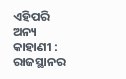ଏହିପରି ଅନ୍ୟ କାହାଣୀ : ରାଜସ୍ଥାନର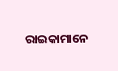ରାଇକାମାନେ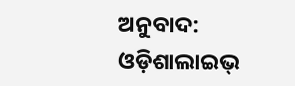ଅନୁବାଦ: ଓଡ଼ିଶାଲାଇଭ୍